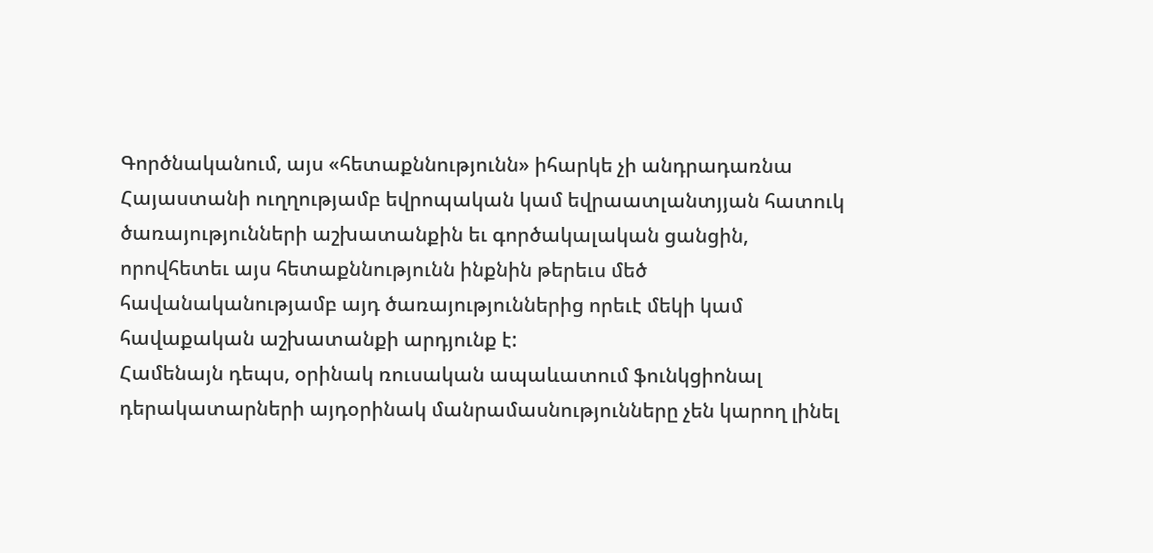Գործնականում, այս «հետաքննությունն» իհարկե չի անդրադառնա Հայաստանի ուղղությամբ եվրոպական կամ եվրաատլանտյյան հատուկ ծառայությունների աշխատանքին եւ գործակալական ցանցին, որովհետեւ այս հետաքննությունն ինքնին թերեւս մեծ հավանականությամբ այդ ծառայություններից որեւէ մեկի կամ հավաքական աշխատանքի արդյունք է:
Համենայն դեպս, օրինակ ռուսական ապաևատում ֆունկցիոնալ դերակատարների այդօրինակ մանրամասնությունները չեն կարող լինել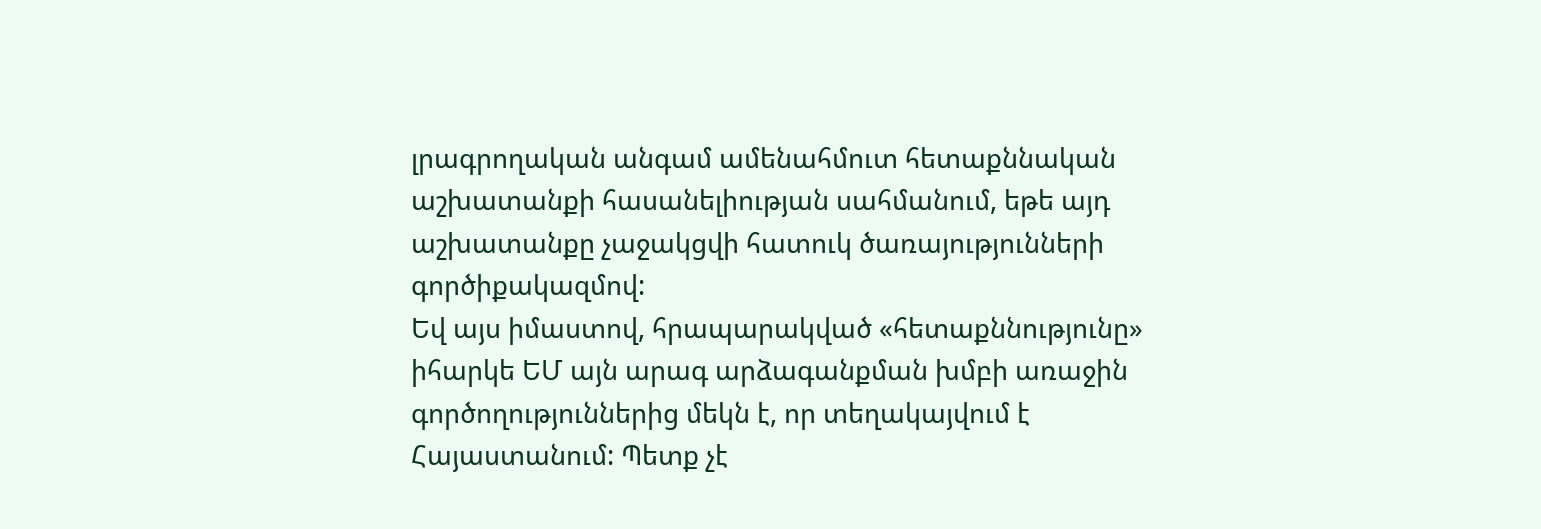լրագրողական անգամ ամենահմուտ հետաքննական աշխատանքի հասանելիության սահմանում, եթե այդ աշխատանքը չաջակցվի հատուկ ծառայությունների գործիքակազմով:
Եվ այս իմաստով, հրապարակված «հետաքննությունը» իհարկե ԵՄ այն արագ արձագանքման խմբի առաջին գործողություններից մեկն է, որ տեղակայվում է Հայաստանում: Պետք չէ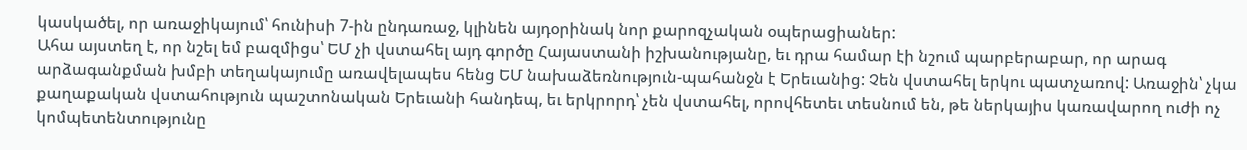կասկածել, որ առաջիկայում՝ հունիսի 7-ին ընդառաջ, կլինեն այդօրինակ նոր քարոզչական օպերացիաներ:
Ահա այստեղ է, որ նշել եմ բազմիցս՝ ԵՄ չի վստահել այդ գործը Հայաստանի իշխանությանը, եւ դրա համար էի նշում պարբերաբար, որ արագ արձագանքման խմբի տեղակայումը առավելապես հենց ԵՄ նախաձեռնություն-պահանջն է Երեւանից: Չեն վստահել երկու պատչառով: Առաջին՝ չկա քաղաքական վստահություն պաշտոնական Երեւանի հանդեպ, եւ երկրորդ՝ չեն վստահել, որովհետեւ տեսնում են, թե ներկայիս կառավարող ուժի ոչ կոմպետենտությունը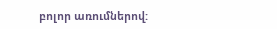բոլոր առումներով: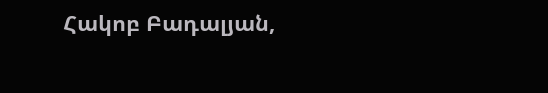Հակոբ Բադալյան,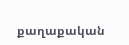քաղաքական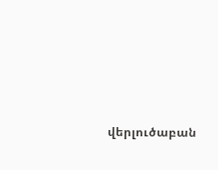վերլուծաբան